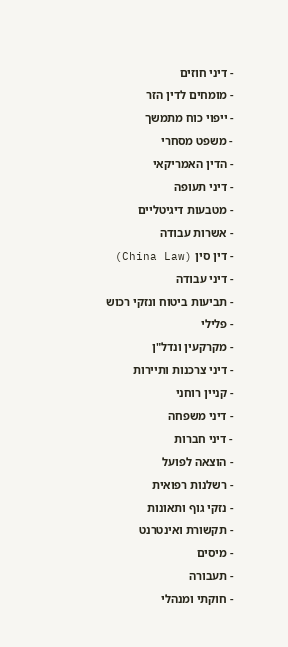- דיני חוזים
- מומחים לדין הזר
- ייפוי כוח מתמשך
- משפט מסחרי
- הדין האמריקאי
- דיני תעופה
- מטבעות דיגיטליים
- אשרות עבודה
- דין סין (China Law)
- דיני עבודה
- תביעות ביטוח ונזקי רכוש
- פלילי
- מקרקעין ונדל"ן
- דיני צרכנות ותיירות
- קניין רוחני
- דיני משפחה
- דיני חברות
- הוצאה לפועל
- רשלנות רפואית
- נזקי גוף ותאונות
- תקשורת ואינטרנט
- מיסים
- תעבורה
- חוקתי ומנהלי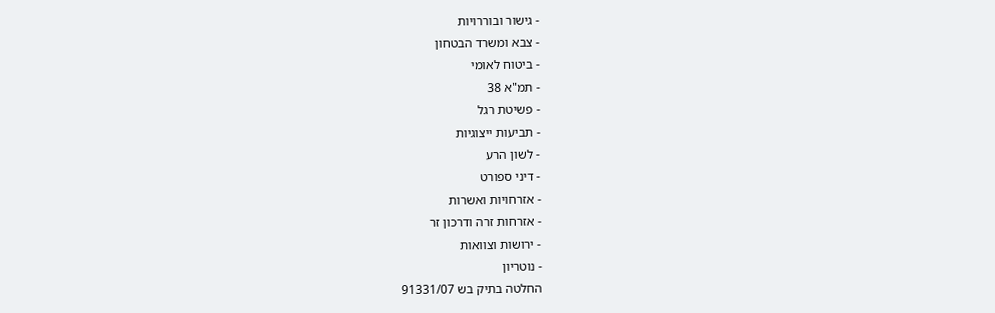- גישור ובוררויות
- צבא ומשרד הבטחון
- ביטוח לאומי
- תמ"א 38
- פשיטת רגל
- תביעות ייצוגיות
- לשון הרע
- דיני ספורט
- אזרחויות ואשרות
- אזרחות זרה ודרכון זר
- ירושות וצוואות
- נוטריון
החלטה בתיק בש 91331/07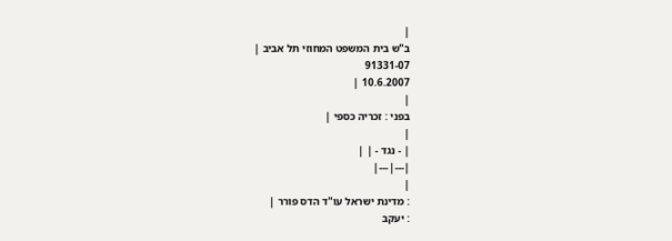|
ב"ש בית המשפט המחוזי תל אביב |
91331-07
10.6.2007 |
|
בפני : זכריה כספי |
|
| - נגד - | |
|---|---|
|
: מדינת ישראל עו"ד הדס פורר |
: יעקב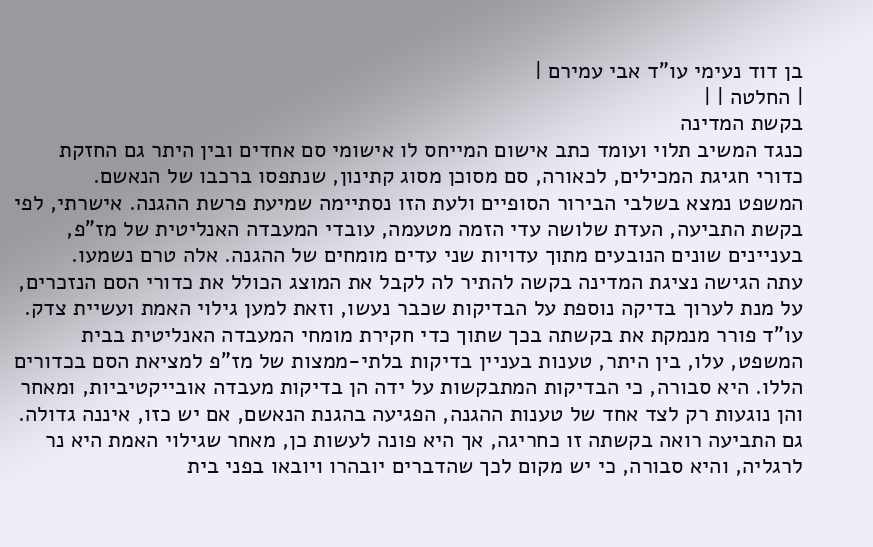בן דוד נעימי עו"ד אבי עמירם |
| החלטה | |
בקשת המדינה
כנגד המשיב תלוי ועומד כתב אישום המייחס לו אישומי סם אחדים ובין היתר גם החזקת כדורי חגיגת המכילים, לכאורה, סם מסוכן מסוג קתינון, שנתפסו ברכבו של הנאשם.
המשפט נמצא בשלבי הבירור הסופיים ולעת הזו נסתיימה שמיעת פרשת ההגנה. אישרתי, לפי בקשת התביעה, העדת שלושה עדי הזמה מטעמה, עובדי המעבדה האנליטית של מז"פ, בעניינים שונים הנובעים מתוך עדויות שני עדים מומחים של ההגנה. אלה טרם נשמעו.
עתה הגישה נציגת המדינה בקשה להתיר לה לקבל את המוצג הכולל את כדורי הסם הנזכרים, על מנת לערוך בדיקה נוספת על הבדיקות שכבר נעשו, וזאת למען גילוי האמת ועשיית צדק.
עו"ד פורר מנמקת את בקשתה בכך שתוך כדי חקירת מומחי המעבדה האנליטית בבית המשפט, עלו, בין היתר, טענות בעניין בדיקות בלתי-ממצות של מז"פ למציאת הסם בכדורים הללו. היא סבורה, כי הבדיקות המתבקשות על ידה הן בדיקות מעבדה אובייקטיביות, ומאחר והן נוגעות רק לצד אחד של טענות ההגנה, הפגיעה בהגנת הנאשם, אם יש כזו, איננה גדולה.
גם התביעה רואה בקשתה זו כחריגה, אך היא פונה לעשות כן, מאחר שגילוי האמת היא נר לרגליה, והיא סבורה, כי יש מקום לכך שהדברים יובהרו ויובאו בפני בית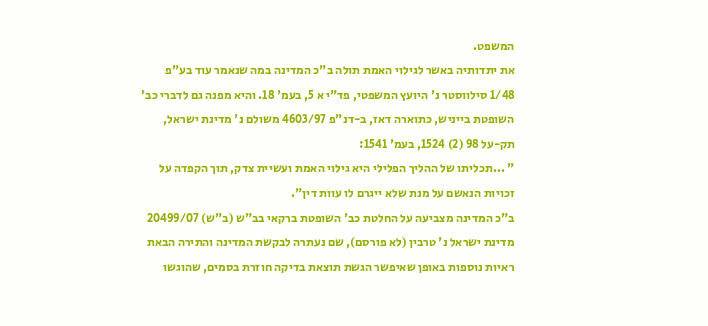המשפט.
את יתדותיה באשר לגילוי האמת תולה ב"כ המדינה במה שנאמר עוד בע"פ 1/48 סילווסטר נ' היועץ המשפטי, פד"י א 5, בעמ' 18. והיא מפנה גם לדברי כב' השופטת בייניש, כתוארה דאז, ב-דנ"פ 4603/97 משולם נ' מדינת ישראל, תק-על 98 (2) 1524, בעמ' 1541:
" ...תכליתו של ההליך הפלילי היא גילוי האמת ועשיית צדק, תוך הקפדה על זכויות הנאשם על מנת שלא ייגרם לו עוות דין".
ב"כ המדינה מצביעה על החלטת כב' השופטת ברקאי בב"ש (ב"ש) 20499/07 מדינת ישראל נ' טרבין (לא פורסם), שם נעתרה לבקשת המדינה והתירה הבאת ראיות נוספות באופן שאיפשר הגשת תוצאת בדיקה חוזרת בסמים, שהוגשו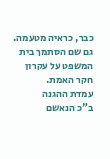כבר, כראיה מטעמה. גם שם הסתמך בית המשפט על עקרון חקר האמת.
עמדת ההגנה
ב"כ הנאשם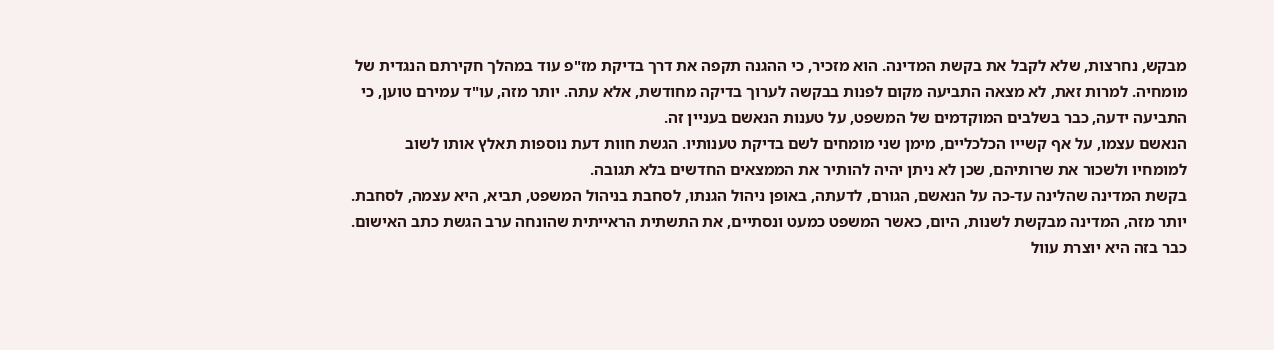מבקש, נחרצות, שלא לקבל את בקשת המדינה. הוא מזכיר, כי ההגנה תקפה את דרך בדיקת מז"פ עוד במהלך חקירתם הנגדית של מומחיה. למרות זאת, לא מצאה התביעה מקום לפנות בבקשה לערוך בדיקה מחודשת, אלא עתה. יותר מזה, עו"ד עמירם טוען, כי התביעה ידעה, כבר בשלבים המוקדמים של המשפט, על טענות הנאשם בעניין זה.
הנאשם עצמו, על אף קשייו הכלכליים, מימן שני מומחים לשם בדיקת טענותיו. הגשת חוות דעת נוספות תאלץ אותו לשוב למומחיו ולשכור את שרותיהם, שכן לא ניתן יהיה להותיר את הממצאים החדשים בלא תגובה.
בקשת המדינה שהלינה עד-כה על הנאשם, הגורם, לדעתה, באופן ניהול הגנתו, לסחבת בניהול המשפט, תביא, היא עצמה, לסחבת. יותר מזה, המדינה מבקשת לשנות, היום, כאשר המשפט כמעט ונסתיים, את התשתית הראייתית שהונחה ערב הגשת כתב האישום. כבר בזה היא יוצרת עוול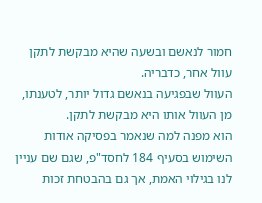חמור לנאשם ובשעה שהיא מבקשת לתקן עוול אחר, כדבריה.
העוול שבפגיעה בנאשם גדול יותר, לטענתו, מן העוול אותו היא מבקשת לתקן.
הוא מפנה למה שנאמר בפסיקה אודות השימוש בסעיף 184 לחסד"פ, שגם שם עניין לנו בגילוי האמת, אך גם בהבטחת זכות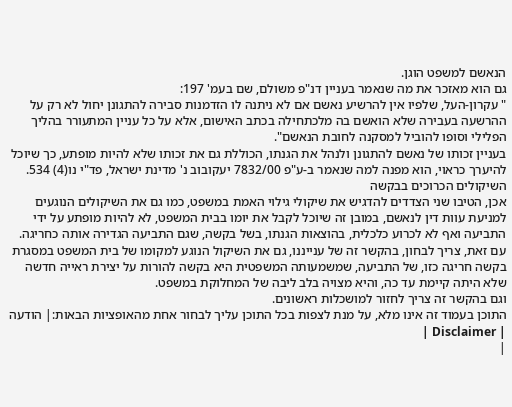הנאשם למשפט הוגן.
גם הוא מאזכר את מה שנאמר בעניין דנ"פ משולם, שם בעמ' 197:
" עקרון-העל, שלפיו אין להרשיע נאשם אם לא ניתנה לו הזדמנות סבירה להתגונן יחול לא רק על ההרשעה בעבירה שלא הואשם בה מלכתחילה בכתב האישום, אלא על כל עניין המתעורר בהליך הפלילי וסופו להוביל למסקנה לחובת הנאשם".
בעניין זכותו של נאשם להתגונן ולנהל את הגנתו, הכוללת גם את זכותו שלא להיות מופתע, כך שיוכל להיערך כראוי, הוא מפנה למה שנאמר ב-ע"פ 7832/00 יעקובוב נ' מדינת ישראל, פד"י נו(4) 534.
השיקולים הכרוכים בבקשה
אכן, הטיבו שני הצדדים להדגיש את שיקולי גילוי האמת במשפט, כמו גם את השיקולים הנוגעים למניעת עוות דין לנאשם, במובן זה שיוכל לקבל את יומו בבית המשפט, לא להיות מופתע על ידי התביעה ואף לא לכרוע כלכלית, בהוצאות הגנתו, בשל בקשה, שגם התביעה הגדירה אותה כחריגה.
עם זאת, צריך לבחון, בהקשר זה של ענייננו, גם את השיקול הנוגע למקומו של בית המשפט במסגרת בקשה חריגה כזו, של התביעה, שמשמעותה המשפטית היא בקשה להורות על יצירת ראייה חדשה שלא היתה קיימת עד כה, והיא מצויה בלב ליבה של המחלוקת במשפט.
וגם בהקשר זה צריך לחזור למושכלות ראשונים.
התוכן בעמוד זה אינו מלא, על מנת לצפות בכל התוכן עליך לבחור אחת מהאופציות הבאות:| הודעה | Disclaimer |
|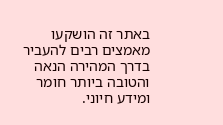באתר זה הושקעו מאמצים רבים להעביר בדרך המהירה הנאה והטובה ביותר חומר ומידע חיוני.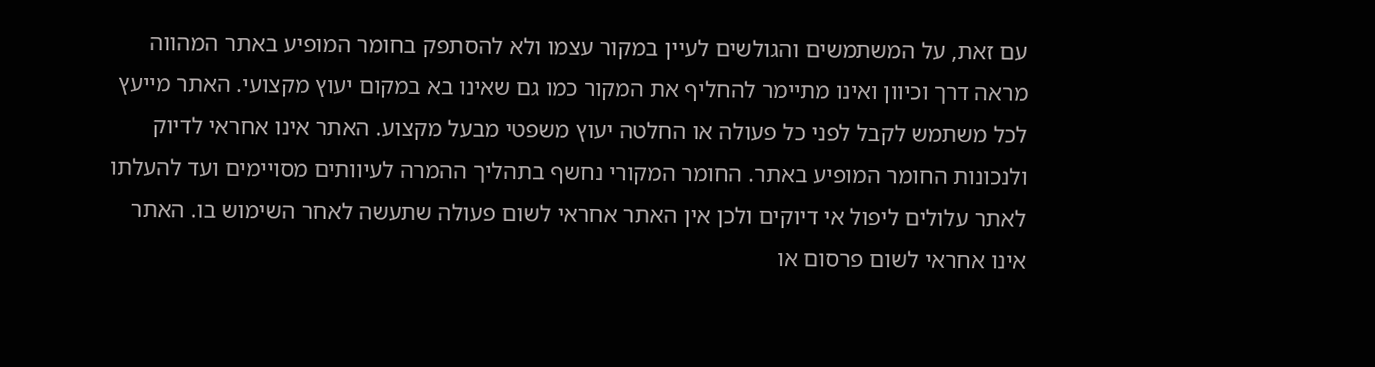עם זאת, על המשתמשים והגולשים לעיין במקור עצמו ולא להסתפק בחומר המופיע באתר המהווה מראה דרך וכיוון ואינו מתיימר להחליף את המקור כמו גם שאינו בא במקום יעוץ מקצועי. האתר מייעץ לכל משתמש לקבל לפני כל פעולה או החלטה יעוץ משפטי מבעל מקצוע. האתר אינו אחראי לדיוק ולנכונות החומר המופיע באתר. החומר המקורי נחשף בתהליך ההמרה לעיוותים מסויימים ועד להעלתו לאתר עלולים ליפול אי דיוקים ולכן אין האתר אחראי לשום פעולה שתעשה לאחר השימוש בו. האתר אינו אחראי לשום פרסום או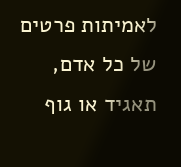לאמיתות פרטים של כל אדם, תאגיד או גוף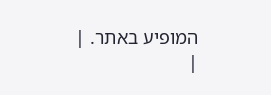המופיע באתר. |
|